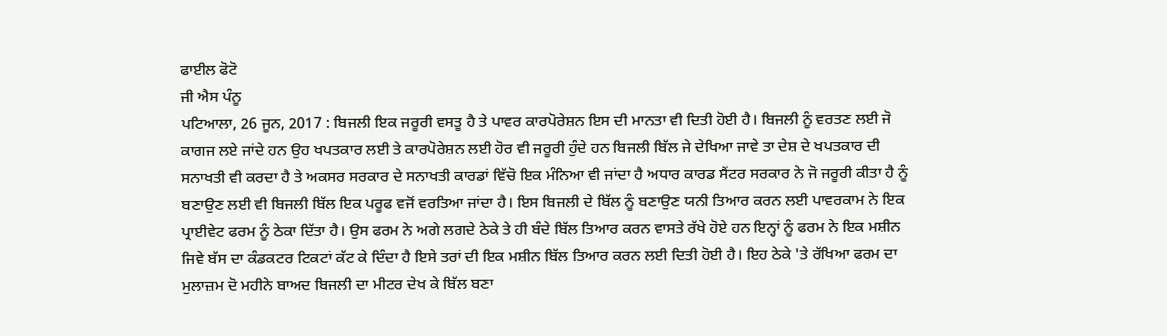ਫਾਈਲ ਫੋਟੋ
ਜੀ ਐਸ ਪੰਨੂ
ਪਟਿਆਲਾ, 26 ਜੂਨ, 2017 : ਬਿਜਲੀ ਇਕ ਜਰੂਰੀ ਵਸਤੂ ਹੈ ਤੇ ਪਾਵਰ ਕਾਰਪੋਰੇਸ਼ਨ ਇਸ ਦੀ ਮਾਨਤਾ ਵੀ ਦਿਤੀ ਹੋਈ ਹੈ। ਬਿਜਲੀ ਨੂੰ ਵਰਤਣ ਲਈ ਜੋ ਕਾਗਜ ਲਏ ਜਾਂਦੇ ਹਨ ਉਹ ਖਪਤਕਾਰ ਲਈ ਤੇ ਕਾਰਪੋਰੇਸ਼ਨ ਲਈ ਹੋਰ ਵੀ ਜਰੂਰੀ ਹੁੰਦੇ ਹਨ ਬਿਜਲੀ ਬਿੱਲ ਜੇ ਦੇਖਿਆ ਜਾਵੇ ਤਾ ਦੇਸ਼ ਦੇ ਖਪਤਕਾਰ ਦੀ ਸਨਾਖਤੀ ਵੀ ਕਰਦਾ ਹੈ ਤੇ ਅਕਸਰ ਸਰਕਾਰ ਦੇ ਸਨਾਖਤੀ ਕਾਰਡਾਂ ਵਿੱਚੋ ਇਕ ਮੰਨਿਆ ਵੀ ਜਾਂਦਾ ਹੈ ਅਧਾਰ ਕਾਰਡ ਸੈਂਟਰ ਸਰਕਾਰ ਨੇ ਜੋ ਜਰੂਰੀ ਕੀਤਾ ਹੈ ਨੂੰ ਬਣਾਉਣ ਲਈ ਵੀ ਬਿਜਲੀ ਬਿੱਲ ਇਕ ਪਰੂਫ ਵਜੋਂ ਵਰਤਿਆ ਜਾਂਦਾ ਹੈ। ਇਸ ਬਿਜਲੀ ਦੇ ਬਿੱਲ ਨੂੰ ਬਣਾਉਣ ਯਨੀ ਤਿਆਰ ਕਰਨ ਲਈ ਪਾਵਰਕਾਮ ਨੇ ਇਕ ਪ੍ਰਾਈਵੇਟ ਫਰਮ ਨੂੰ ਠੇਕਾ ਦਿੱਤਾ ਹੈ। ਉਸ ਫਰਮ ਨੇ ਅਗੇ ਲਗਦੇ ਠੇਕੇ ਤੇ ਹੀ ਬੰਦੇ ਬਿੱਲ ਤਿਆਰ ਕਰਨ ਵਾਸਤੇ ਰੱਖੇ ਹੋਏ ਹਨ ਇਨ੍ਹਾਂ ਨੂੰ ਫਰਮ ਨੇ ਇਕ ਮਸ਼ੀਨ ਜਿਵੇ ਬੱਸ ਦਾ ਕੰਡਕਟਰ ਟਿਕਟਾਂ ਕੱਟ ਕੇ ਦਿੰਦਾ ਹੈ ਇਸੇ ਤਰਾਂ ਦੀ ਇਕ ਮਸ਼ੀਨ ਬਿੱਲ ਤਿਆਰ ਕਰਨ ਲਈ ਦਿਤੀ ਹੋਈ ਹੈ। ਇਹ ਠੇਕੇ 'ਤੇ ਰੱਖਿਆ ਫਰਮ ਦਾ ਮੁਲਾਜ਼ਮ ਦੋ ਮਹੀਨੇ ਬਾਅਦ ਬਿਜਲੀ ਦਾ ਮੀਟਰ ਦੇਖ ਕੇ ਬਿੱਲ ਬਣਾ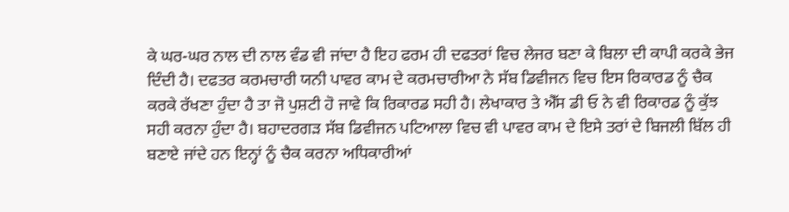ਕੇ ਘਰ-ਘਰ ਨਾਲ ਦੀ ਨਾਲ ਵੰਡ ਵੀ ਜਾਂਦਾ ਹੈ ਇਹ ਫਰਮ ਹੀ ਦਫਤਰਾਂ ਵਿਚ ਲੇਜਰ ਬਣਾ ਕੇ ਬਿਲਾ ਦੀ ਕਾਪੀ ਕਰਕੇ ਭੇਜ ਦਿੰਦੀ ਹੈ। ਦਫਤਰ ਕਰਮਚਾਰੀ ਯਨੀ ਪਾਵਰ ਕਾਮ ਦੇ ਕਰਮਚਾਰੀਆ ਨੇ ਸੱਬ ਡਿਵੀਜਨ ਵਿਚ ਇਸ ਰਿਕਾਰਡ ਨੂੰ ਚੈਕ ਕਰਕੇ ਰੱਖਣਾ ਹੁੰਦਾ ਹੈ ਤਾ ਜੋ ਪੁਸ਼ਟੀ ਹੋ ਜਾਵੇ ਕਿ ਰਿਕਾਰਡ ਸਹੀ ਹੈ। ਲੇਖਾਕਾਰ ਤੇ ਐੱਸ ਡੀ ਓ ਨੇ ਵੀ ਰਿਕਾਰਡ ਨੂੰ ਕੁੱਝ ਸਹੀ ਕਰਨਾ ਹੁੰਦਾ ਹੈ। ਬਹਾਦਰਗੜ ਸੱਬ ਡਿਵੀਜਨ ਪਟਿਆਲਾ ਵਿਚ ਵੀ ਪਾਵਰ ਕਾਮ ਦੇ ਇਸੇ ਤਰਾਂ ਦੇ ਬਿਜਲੀ ਬਿੱਲ ਹੀ ਬਣਾਏ ਜਾਂਦੇ ਹਨ ਇਨ੍ਹਾਂ ਨੂੰ ਚੈਕ ਕਰਨਾ ਅਧਿਕਾਰੀਆਂ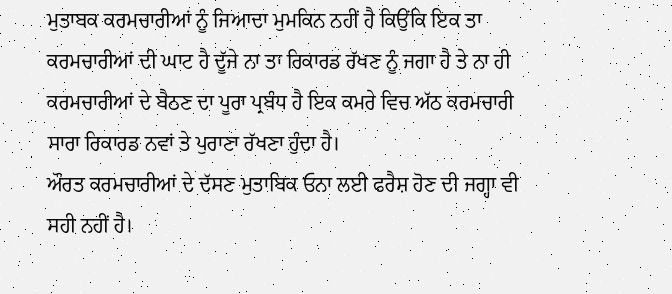ਮੁਤਾਬਕ ਕਰਮਚਾਰੀਆਂ ਨੂੰ ਜਿਆਦਾ ਮੁਮਕਿਨ ਨਹੀਂ ਹੈ ਕਿਉਂਕਿ ਇਕ ਤਾ ਕਰਮਚਾਰੀਆਂ ਦੀ ਘਾਟ ਹੈ ਦੂੱਜੇ ਨਾ ਤਾ ਰਿਕਾਰਡ ਰੱਖਣ ਨੂੰ ਜਗਾ ਹੈ ਤੇ ਨਾ ਹੀ ਕਰਮਚਾਰੀਆਂ ਦੇ ਬੈਠਣ ਦਾ ਪੂਰਾ ਪ੍ਰਬੰਧ ਹੈ ਇਕ ਕਮਰੇ ਵਿਚ ਅੱਠ ਕਰਮਚਾਰੀ ਸਾਰਾ ਰਿਕਾਰਡ ਨਵਾਂ ਤੇ ਪੁਰਾਣਾ ਰੱਖਣਾ ਹੁੰਦਾ ਹੈ।
ਔਰਤ ਕਰਮਚਾਰੀਆਂ ਦੇ ਦੱਸਣ ਮੁਤਾਬਿਕ ਓਨਾ ਲਈ ਫਰੈਸ਼ ਹੋਣ ਦੀ ਜਗ੍ਹਾ ਵੀ ਸਹੀ ਨਹੀਂ ਹੈ।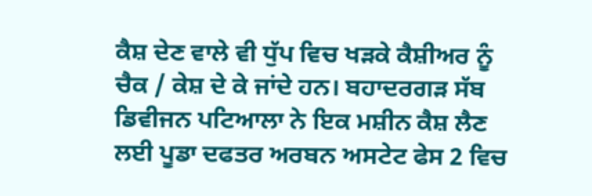ਕੈਸ਼ ਦੇਣ ਵਾਲੇ ਵੀ ਧੁੱਪ ਵਿਚ ਖੜਕੇ ਕੈਸ਼ੀਅਰ ਨੂੰ ਚੈਕ / ਕੇਸ਼ ਦੇ ਕੇ ਜਾਂਦੇ ਹਨ। ਬਹਾਦਰਗੜ ਸੱਬ ਡਿਵੀਜਨ ਪਟਿਆਲਾ ਨੇ ਇਕ ਮਸ਼ੀਨ ਕੈਸ਼ ਲੈਣ ਲਈ ਪੂਡਾ ਦਫਤਰ ਅਰਬਨ ਅਸਟੇਟ ਫੇਸ 2 ਵਿਚ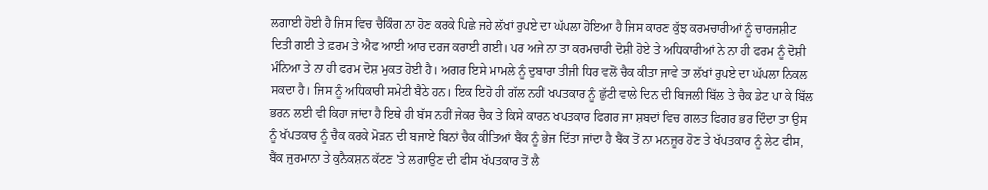ਲਗਾਈ ਹੋਈ ਹੈ ਜਿਸ ਵਿਚ ਚੈਕਿੰਗ ਨਾ ਹੋਣ ਕਰਕੇ ਪਿਛੇ ਜਹੇ ਲੱਖਾਂ ਰੁਪਏ ਦਾ ਘੱਪਲਾ ਹੋਇਆ ਹੈ ਜਿਸ ਕਾਰਣ ਕੁੱਝ ਕਰਮਚਾਰੀਆਂ ਨੂੰ ਚਾਰਜਸ਼ੀਟ ਦਿਤੀ ਗਈ ਤੇ ਫ਼ਰਮ ਤੇ ਐਫ ਆਈ ਆਰ ਦਰਜ ਕਰਾਈ ਗਈ। ਪਰ ਅਜੇ ਨਾ ਤਾ ਕਰਮਚਾਰੀ ਦੋਸ਼ੀ ਹੋਏ ਤੇ ਅਧਿਕਾਰੀਆਂ ਨੇ ਨਾ ਹੀ ਫਰਮ ਨੂੰ ਦੋਸ਼ੀ ਮੰਨਿਆ ਤੇ ਨਾ ਹੀ ਫਰਮ ਦੋਸ਼ ਮੁਕਤ ਹੋਈ ਹੈ। ਅਗਰ ਇਸੇ ਮਾਮਲੇ ਨੂੰ ਦੁਬਾਰਾ ਤੀਜੀ ਧਿਰ ਵਲੋਂ ਚੈਕ ਕੀਤਾ ਜਾਵੇ ਤਾ ਲੱਖਾਂ ਰੁਪਏ ਦਾ ਘੱਪਲਾ ਨਿਕਲ ਸਕਦਾ ਹੈ। ਜਿਸ ਨੂੰ ਅਧਿਕਾਰੀ ਸਮੇਟੀ ਬੈਠੇ ਹਨ। ਇਕ ਇਹੋ ਹੀ ਗੱਲ ਨਹੀਂ ਖਪਤਕਾਰ ਨੂੰ ਛੁੱਟੀ ਵਾਲੇ ਦਿਨ ਦੀ ਬਿਜਲੀ ਬਿੱਲ ਤੇ ਚੈਕ ਡੇਟ ਪਾ ਕੇ ਬਿੱਲ ਭਰਨ ਲਈ ਵੀ ਕਿਹਾ ਜਾਂਦਾ ਹੈ ਇਥੇ ਹੀ ਬੱਸ ਨਹੀਂ ਜੇਕਰ ਚੈਕ ਤੇ ਕਿਸੇ ਕਾਰਨ ਖਪਤਕਾਰ ਫਿਗਰ ਜਾ ਸ਼ਬਦਾਂ ਵਿਚ ਗਲਤ ਫਿਗਰ ਭਰ ਦਿੰਦਾ ਤਾ ਉਸ ਨੂੰ ਖੱਪਤਕਾਰ ਨੂੰ ਚੈਕ ਕਰਕੇ ਮੋੜਨ ਦੀ ਬਜਾਏ ਬਿਨਾਂ ਚੈਕ ਕੀਤਿਆਂ ਬੈਂਕ ਨੂੰ ਭੇਜ ਦਿੱਤਾ ਜਾਂਦਾ ਹੈ ਬੈਂਕ ਤੋਂ ਨਾ ਮਨਜ਼ੂਰ ਹੋਣ ਤੇ ਖੱਪਤਕਾਰ ਨੂੰ ਲੇਟ ਫੀਸ, ਬੈਂਕ ਜੁਰਮਾਨਾ ਤੇ ਕੁਨੈਕਸ਼ਨ ਕੱਟਣ 'ਤੇ ਲਗਾਉਣ ਦੀ ਫੀਸ ਖੱਪਤਕਾਰ ਤੋਂ ਲੈ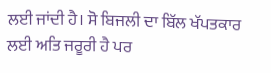ਲਈ ਜਾਂਦੀ ਹੈ। ਸੋ ਬਿਜਲੀ ਦਾ ਬਿੱਲ ਖੱਪਤਕਾਰ ਲਈ ਅਤਿ ਜਰੂਰੀ ਹੈ ਪਰ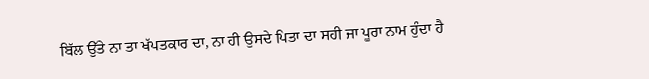ਬਿੱਲ ਉੱਤੇ ਨਾ ਤਾ ਖੱਪਤਕਾਰ ਦਾ, ਨਾ ਹੀ ਉਸਦੇ ਪਿਤਾ ਦਾ ਸਹੀ ਜਾ ਪੂਰਾ ਨਾਮ ਹੁੰਦਾ ਹੈ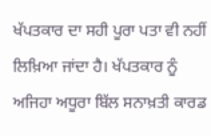ਖੱਪਤਕਾਰ ਦਾ ਸਹੀ ਪੂਰਾ ਪਤਾ ਵੀ ਨਹੀਂ ਲਿਖ਼ਿਆ ਜਾਂਦਾ ਹੈ। ਖੱਪਤਕਾਰ ਨੂੰ ਅਜਿਹਾ ਅਧੂਰਾ ਬਿੱਲ ਸਨਾਖ਼ਤੀ ਕਾਰਡ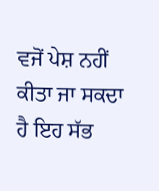ਵਜੋਂ ਪੇਸ਼ ਨਹੀਂ ਕੀਤਾ ਜਾ ਸਕਦਾ ਹੈ ਇਹ ਸੱਭ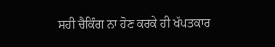ਸਹੀ ਚੈਕਿੰਗ ਨਾ ਹੋਣ ਕਰਕੇ ਹੀ ਖੱਪਤਕਾਰ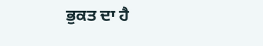ਭੁਕਤ ਦਾ ਹੈ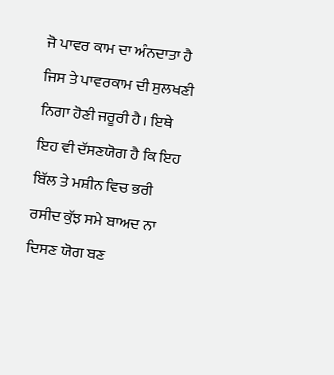ਜੋ ਪਾਵਰ ਕਾਮ ਦਾ ਅੰਨਦਾਤਾ ਹੈ ਜਿਸ ਤੇ ਪਾਵਰਕਾਮ ਦੀ ਸੁਲਖਣੀ ਨਿਗਾ ਹੋਣੀ ਜਰੂਰੀ ਹੈ। ਇਥੇ ਇਹ ਵੀ ਦੱਸਣਯੋਗ ਹੈ ਕਿ ਇਹ ਬਿੱਲ ਤੇ ਮਸ਼ੀਨ ਵਿਚ ਭਰੀ ਰਸੀਦ ਕੁੱਝ ਸਮੇ ਬਾਅਦ ਨਾ ਦਿਸਣ ਯੋਗ ਬਣ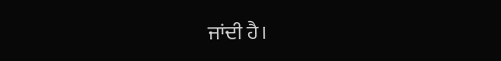ਜਾਂਦੀ ਹੈ।